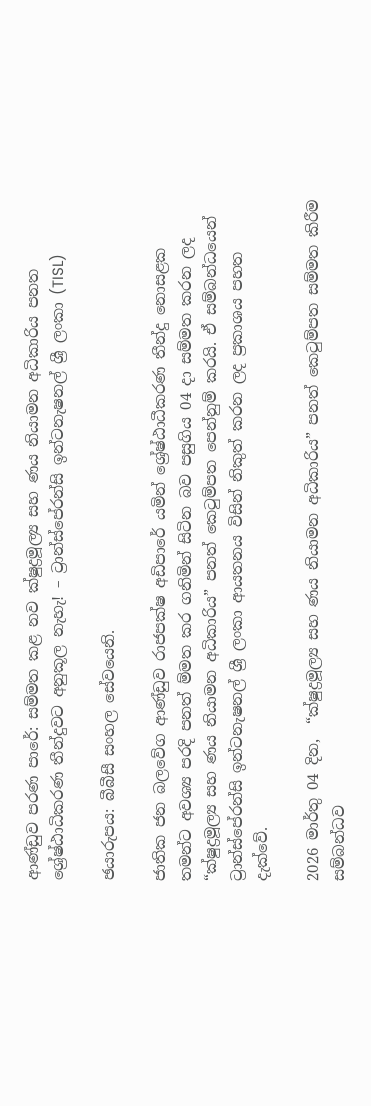ආණ්ඩුව පරණ පාරේ: සම්මත කළ නව ක්ෂුද්‍රමූල්‍ය සහ ණය නියාමන අධිකාරිය පනත ශ්‍රේෂ්ඨාධිකරණ තීන්දුවට අනුකූල නැහැ! – ට්‍රාන්ස්පේරන්සි ඉන්ටනැෂනල් ශ්‍රී ලංකා (TISL)

ඡයාරුපය: බීබීසී සංහල සේවයෙනි.

ජාතික ජන බලවේග ආණ්ඩුව රාජපක්ෂ අඩිපාරේ යමින් ශ්‍රේෂ්ඨාධීකරණ තීන්දු නොසළක තමන්ට අවශ්‍ය පරදි පනත් ම්මත කර ගනිමින් සිටින බව පසුගිය 04 දා සම්මත කරන ලද “ක්ෂුද්‍රමූල්‍ය සහ ණය නියාමන අධිකාරිය” පනත් කෙටුම්පත පෙන්නුම් කරයි. ඒ සම්බන්ධයෙන් ට්‍රාන්ස්පේරන්සි ඉන්ටනැෂනල් ශ්‍රී ලංකා ආයතනය විසින් නිකුත් කරන ලද ප්‍රකාශය පහත දැක්වේ.

2026 මාර්තු 04 දින,  “ක්ෂුද්‍රමූල්‍ය සහ ණය නියාමන අධිකාරිය” පනත් කෙටුම්පත සම්මත කිරීම සම්බන්ධව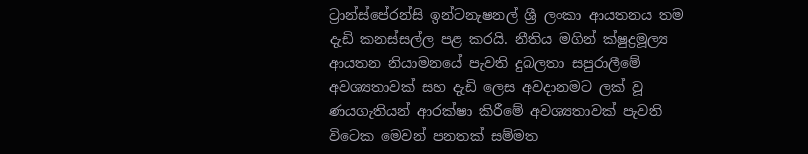ට්‍රාන්ස්පේරන්සි ඉන්ටනැෂනල් ශ්‍රී ලංකා ආයතනය තම දැඩි කනස්සල්ල පළ කරයි. නීතිය මගින් ක්ෂුද්‍රමූල්‍ය ආයතන නියාමනයේ පැවති දුබලතා සපුරාලීමේ අවශ්‍යතාවක් සහ දැඩි ලෙස අවදානමට ලක් වූ ණයගැතියන් ආරක්ෂා කිරීමේ අවශ්‍යතාවක් පැවති විටෙක මෙවන් පනතක් සම්මත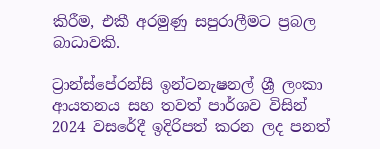කිරීම, එකී අරමුණු සපුරාලීමට ප්‍රබල බාධාවකි.

ට්‍රාන්ස්පේරන්සි ඉන්ටනැෂනල් ශ්‍රී ලංකා ආයතනය සහ තවත් පාර්ශව විසින් 2024 වසරේදී ඉදිරිපත් කරන ලද පනත්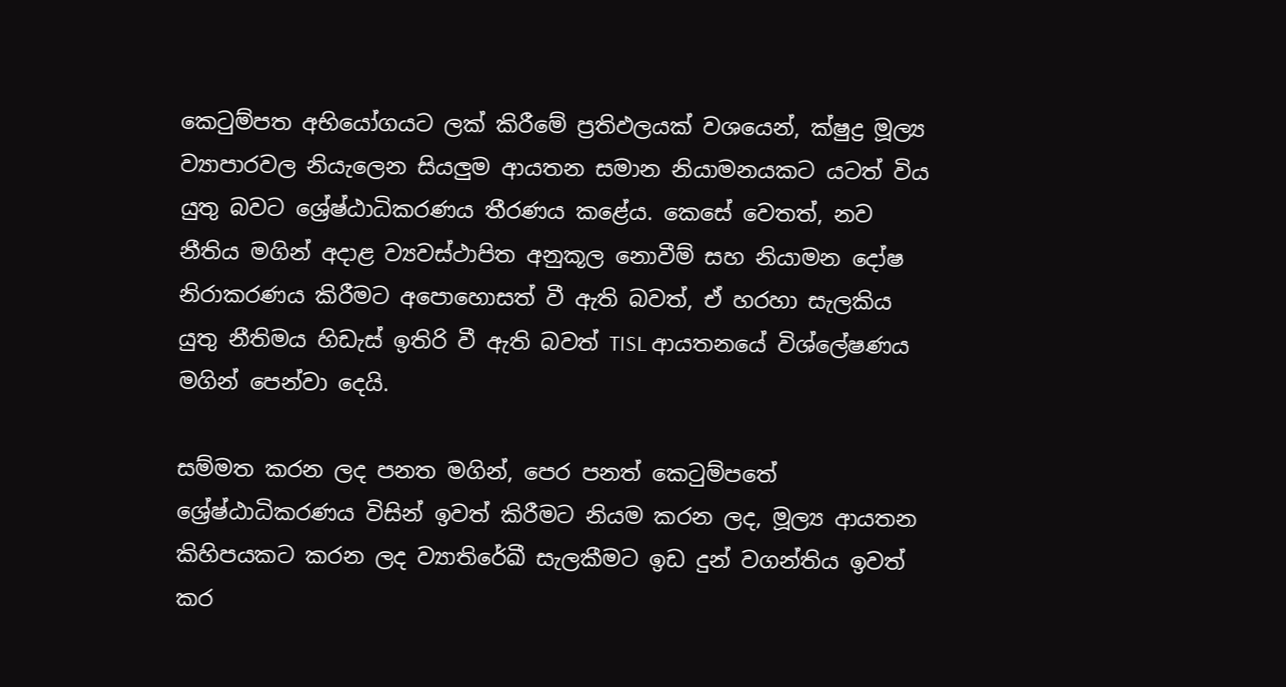කෙටුම්පත අභියෝගයට ලක් කිරීමේ ප්‍රතිඵලයක් වශයෙන්, ක්ෂුද්‍ර මූල්‍ය ව්‍යාපාරවල නියැලෙන සියලුම ආයතන සමාන නියාමනයකට යටත් විය යුතු බවට ශ්‍රේෂ්ඨාධිකරණය තීරණය කළේය. කෙසේ වෙතත්, නව නීතිය මගින් අදාළ ව්‍යවස්ථාපිත අනුකූල නොවීම් සහ නියාමන දෝෂ නිරාකරණය කිරීමට අපොහොසත් වී ඇති බවත්, ඒ හරහා සැලකිය යුතු නීතිමය හිඩැස් ඉතිරි වී ඇති බවත් TISL ආයතනයේ විශ්ලේෂණය මගින් පෙන්වා දෙයි.

සම්මත කරන ලද පනත මගින්, පෙර පනත් කෙටුම්පතේ ශ්‍රේෂ්ඨාධිකරණය විසින් ඉවත් කිරීමට නියම කරන ලද, මූල්‍ය ආයතන කිහිපයකට කරන ලද ව්‍යාතිරේඛී සැලකීමට ඉඩ දුන් වගන්තිය ඉවත් කර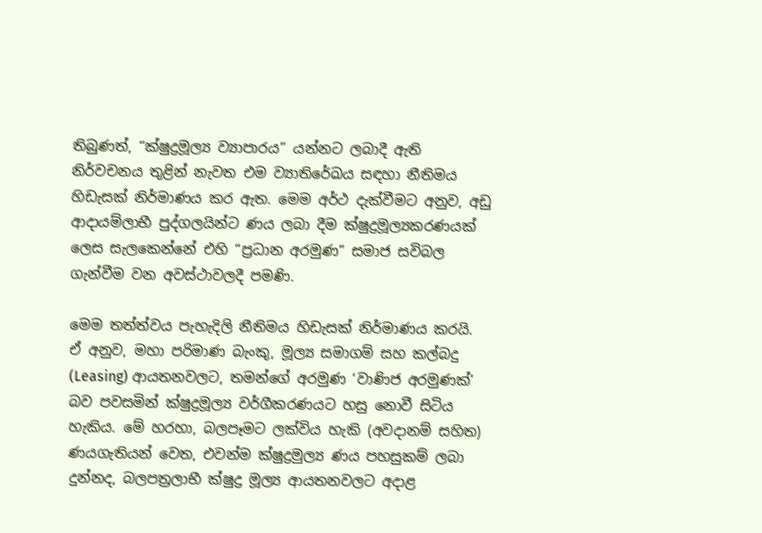තිබුණත්, “ක්ෂුද්‍රමූල්‍ය ව්‍යාපාරය” යන්නට ලබාදී ඇති නිර්වචනය තුළින් නැවත එම ව්‍යාතිරේඛය සඳහා නීතිමය හිඩැසක් නිර්මාණය කර ඇත. මෙම අර්ථ දැක්වීමට අනුව, අඩු ආදායම්ලාභී පුද්ගලයින්ට ණය ලබා දීම ක්ෂුද්‍රමූල්‍යකරණයක් ලෙස සැලකෙන්නේ එහි “ප්‍රධාන අරමුණ” සමාජ සවිබල ගැන්වීම වන අවස්ථාවලදී පමණි.

මෙම තත්ත්වය පැහැදිලි නීතිමය හිඩැසක් නිර්මාණය කරයි. ඒ අනුව, මහා පරිමාණ බැංකු, මූල්‍ය සමාගම් සහ කල්බදු (Leasing) ආයතනවලට, තමන්ගේ අරමුණ ‘වාණිජ අරමුණක්’ බව පවසමින් ක්ෂුද්‍රමූල්‍ය වර්ගීකරණයට හසු නොවී සිටිය හැකිය. මේ හරහා, බලපෑමට ලක්විය හැකි (අවදානම් සහිත) ණයගැතියන් වෙත, එවන්ම ක්ෂුද්‍රමුල්‍ය ණය පහසුකම් ලබා දුන්නද, බලපත්‍රලාභී ක්ෂුද්‍ර මූල්‍ය ආයතනවලට අදාළ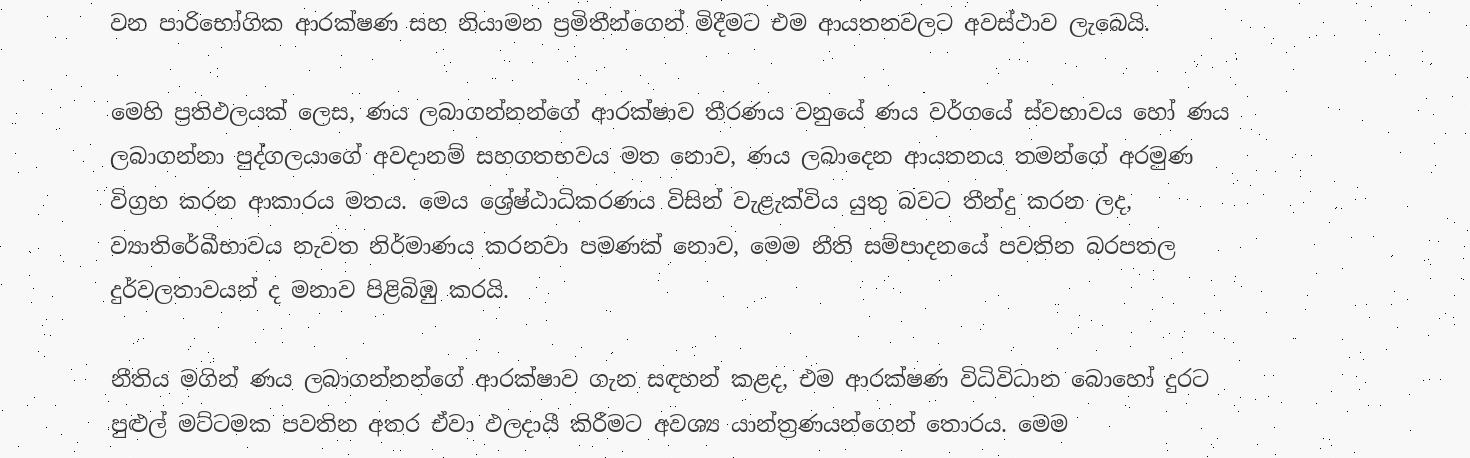වන පාරිභෝගික ආරක්ෂණ සහ නියාමන ප්‍රමිතීන්ගෙන් මිදීමට එම ආයතනවලට අවස්ථාව ලැබෙයි.

මෙහි ප්‍රතිඵලයක් ලෙස, ණය ලබාගන්නන්ගේ ආරක්ෂාව තීරණය වනුයේ ණය වර්ගයේ ස්වභාවය හෝ ණය ලබාගන්නා පුද්ගලයාගේ අවදානම් සහගතභවය මත නොව, ණය ලබාදෙන ආයතනය තමන්ගේ අරමුණ විග්‍රහ කරන ආකාරය මතය. මෙය ශ්‍රේෂ්ඨාධිකරණය විසින් වැළැක්විය යුතු බවට තීන්දු කරන ලද, ව්‍යාතිරේඛීභාවය නැවත නිර්මාණය කරනවා පමණක් නොව, මෙම නීති සම්පාදනයේ පවතින බරපතල දුර්වලතාවයන් ද මනාව පිළිබිඹු කරයි.

නීතිය මගින් ණය ලබාගන්නන්ගේ ආරක්ෂාව ගැන සඳහන් කළද, එම ආරක්ෂණ විධිවිධාන බොහෝ දුරට පුළුල් මට්ටමක පවතින අතර ඒවා ඵලදායී කිරීමට අවශ්‍ය යාන්ත්‍රණයන්ගෙන් තොරය. මෙම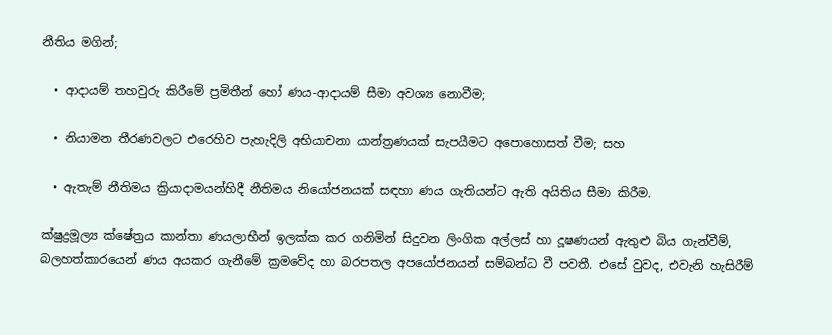නීතිය මගින්;

  • ආදායම් තහවුරු කිරීමේ ප්‍රමිතීන් හෝ ණය-ආදායම් සීමා අවශ්‍ය නොවීම;

  • නියාමන තීරණවලට එරෙහිව පැහැදිලි අභියාචනා යාන්ත්‍රණයක් සැපයීමට අපොහොසත් වීම; සහ

  • ඇතැම් නීතිමය ක්‍රියාදාමයන්හිදී නීතිමය නියෝජනයක් සඳහා ණය ගැතියන්ට ඇති අයිතිය සීමා කිරීම.

ක්ෂුද්‍රමූල්‍ය ක්ෂේත්‍රය කාන්තා ණයලාභීන් ඉලක්ක කර ගනිමින් සිදුවන ලිංගික අල්ලස් හා දූෂණයන් ඇතුළු බිය ගැන්වීම්, බලහත්කාරයෙන් ණය අයකර ගැනීමේ ක්‍රමවේද හා බරපතල අපයෝජනයන් සම්බන්ධ වී පවතී. එසේ වුවද, එවැනි හැසිරීම්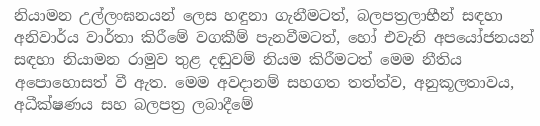නියාමන උල්ලංඝනයන් ලෙස හඳුනා ගැනීමටත්, බලපත්‍රලාභීන් සඳහා අනිවාර්ය වාර්තා කිරීමේ වගකීම් පැනවීමටත්, හෝ එවැනි අපයෝජනයන් සඳහා නියාමන රාමුව තුළ දඬුවම් නියම කිරීමටත් මෙම නීතිය අපොහොසත් වී ඇත. මෙම අවදානම් සහගත තත්ත්ව, අනුකූලතාවය, අධීක්ෂණය සහ බලපත්‍ර ලබාදීමේ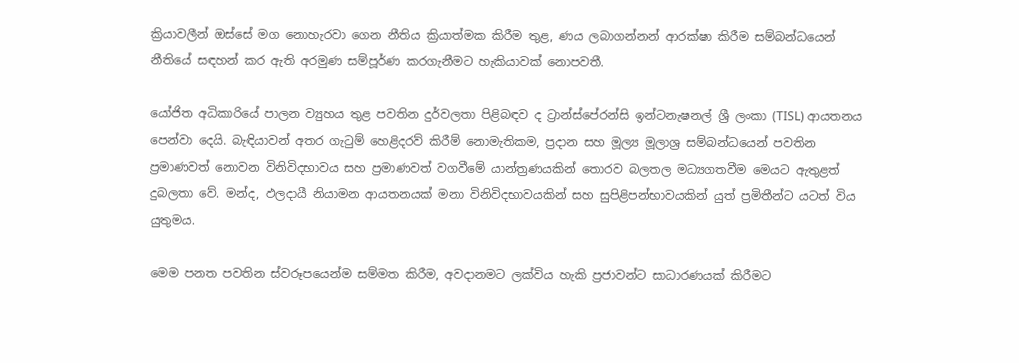ක්‍රියාවලීන් ඔස්සේ මග නොහැරවා ගෙන නීතිය ක්‍රියාත්මක කිරීම තුළ, ණය ලබාගන්නන් ආරක්ෂා කිරීම සම්බන්ධයෙන් නීතියේ සඳහන් කර ඇති අරමුණ සම්පූර්ණ කරගැනීමට හැකියාවක් නොපවතී.

යෝජිත අධිකාරියේ පාලන ව්‍යුහය තුළ පවතින දුර්වලතා පිළිබඳව ද ට්‍රාන්ස්පේරන්සි ඉන්ටනැෂනල් ශ්‍රී ලංකා (TISL) ආයතනය පෙන්වා දෙයි. බැඳියාවන් අතර ගැටුම් හෙළිදරව් කිරීම් නොමැතිකම, ප්‍රදාන සහ මූල්‍ය මූලාශ්‍ර සම්බන්ධයෙන් පවතින ප්‍රමාණවත් නොවන විනිවිදභාවය සහ ප්‍රමාණවත් වගවීමේ යාන්ත්‍රණයකින් තොරව බලතල මධ්‍යගතවීම මෙයට ඇතුළත් දුබලතා වේ. මන්ද, ඵලදායී නියාමන ආයතනයක් මනා විනිවිදභාවයකින් සහ සුපිළිපන්භාවයකින් යුත් ප්‍රමිතීන්ට යටත් විය යුතුමය.

මෙම පනත පවතින ස්වරූපයෙන්ම සම්මත කිරීම, අවදානමට ලක්විය හැකි ප්‍රජාවන්ට සාධාරණයක් කිරීමට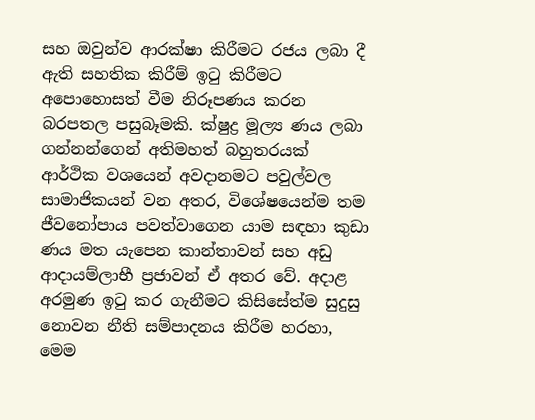සහ ඔවුන්ව ආරක්ෂා කිරීමට රජය ලබා දී ඇති සහතික කිරීම් ඉටු කිරීමට අපොහොසත් වීම නිරූපණය කරන බරපතල පසුබෑමකි. ක්ෂුද්‍ර මූල්‍ය ණය ලබා ගන්නන්ගෙන් අතිමහත් බහුතරයක් ආර්ථික වශයෙන් අවදානමට පවුල්වල සාමාජිකයන් වන අතර, විශේෂයෙන්ම තම ජීවනෝපාය පවත්වාගෙන යාම සඳහා කුඩා ණය මත යැපෙන කාන්තාවන් සහ අඩු ආදායම්ලාභී ප්‍රජාවන් ඒ අතර වේ. අදාළ අරමුණ ඉටු කර ගැනීමට කිසිසේත්ම සුදුසු නොවන නීති සම්පාදනය කිරීම හරහා, මෙම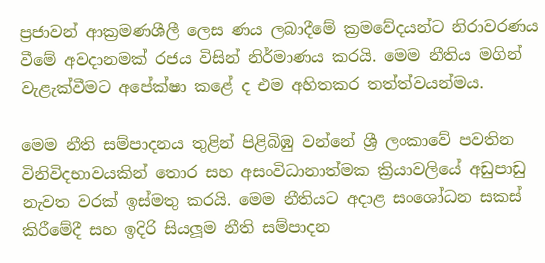ප්‍රජාවන් ආක්‍රමණශීලී ලෙස ණය ලබාදීමේ ක්‍රමවේදයන්ට නිරාවරණය වීමේ අවදානමක් රජය විසින් නිර්මාණය කරයි. මෙම නීතිය මගින් වැළැක්වීමට අපේක්ෂා කළේ ද එම අහිතකර තත්ත්වයන්මය.

මෙම නීති සම්පාදනය තුළින් පිළිබිඹු වන්නේ ශ්‍රී ලංකාවේ පවතින විනිවිදභාවයකින් තොර සහ අසංවිධානාත්මක ක්‍රියාවලියේ අඩුපාඩු නැවත වරක් ඉස්මතු කරයි. මෙම නීතියට අදාළ සංශෝධන සකස් කිරීමේදී සහ ඉදිරි සියලූ‍ම නීති සම්පාදන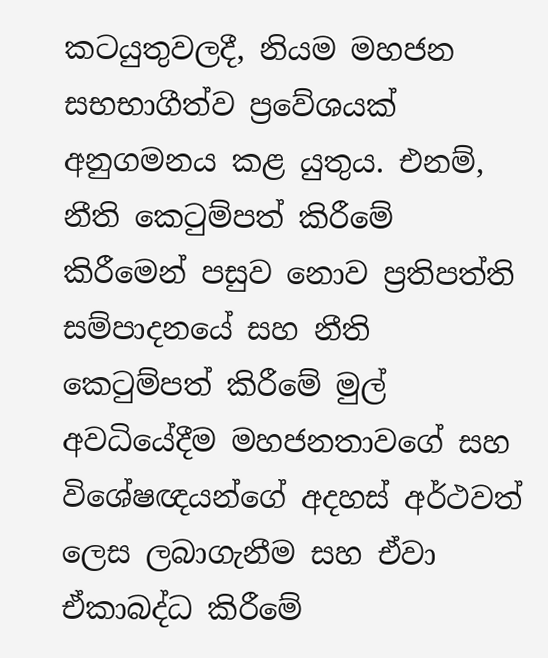කටයුතුවලදී, නියම මහජන සභභාගීත්ව ප්‍රවේශයක් අනුගමනය කළ යුතුය. එනම්, නීති කෙටුම්පත් කිරීමේ කිරීමෙන් පසුව නොව ප්‍රතිපත්ති සම්පාදනයේ සහ නීති කෙටුම්පත් කිරීමේ මුල් අවධියේදීම මහජනතාවගේ සහ විශේෂඥයන්ගේ අදහස් අර්ථවත් ලෙස ලබාගැනීම සහ ඒවා ඒකාබද්ධ කිරීමේ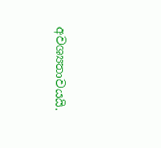අවශ්‍යතාවයයි.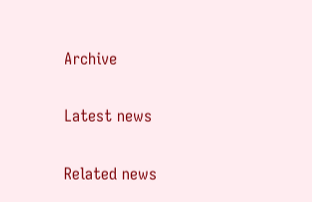Archive

Latest news

Related news